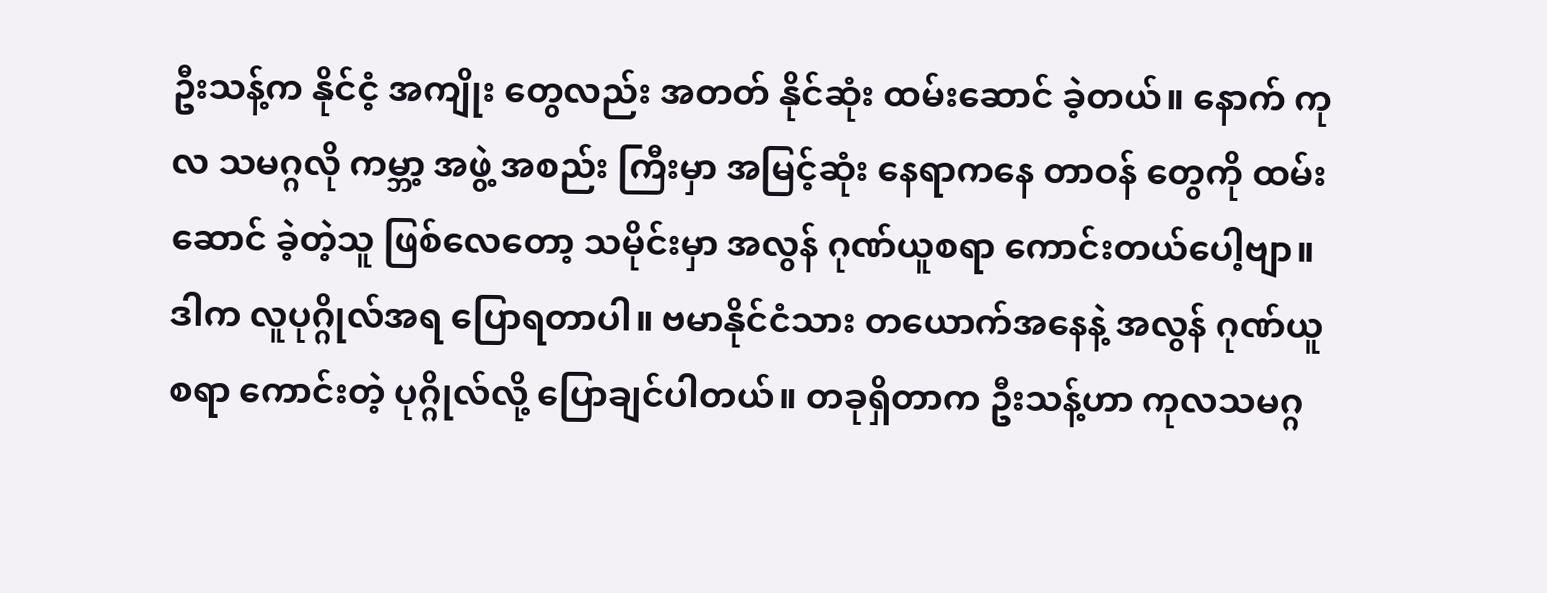ဦးသန့်က နိုင်ငံ့ အကျိုး တွေလည်း အတတ် နိုင်ဆုံး ထမ်းဆောင် ခဲ့တယ်။ နောက် ကုလ သမဂ္ဂလို ကမ္ဘာ့ အဖွဲ့ အစည်း ကြီးမှာ အမြင့်ဆုံး နေရာကနေ တာဝန် တွေကို ထမ်းဆောင် ခဲ့တဲ့သူ ဖြစ်လေတော့ သမိုင်းမှာ အလွန် ဂုဏ်ယူစရာ ကောင်းတယ်ပေါ့ဗျာ။ ဒါက လူပုဂ္ဂိုလ်အရ ပြောရတာပါ။ ဗမာနိုင်ငံသား တယောက်အနေနဲ့ အလွန် ဂုဏ်ယူစရာ ကောင်းတဲ့ ပုဂ္ဂိုလ်လို့ ပြောချင်ပါတယ်။ တခုရှိတာက ဦးသန့်ဟာ ကုလသမဂ္ဂ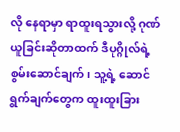လို နေရာမှာ ရာထူးရသွားလို့ ဂုဏ်ယူခြင်းဆိုတာထက် ဒီပုဂ္ဂိုလ်ရဲ့စွမ်းဆောင်ချက်၊ သူ့ရဲ့ ဆောင်ရွက်ချက်တွေက ထူးထူးခြား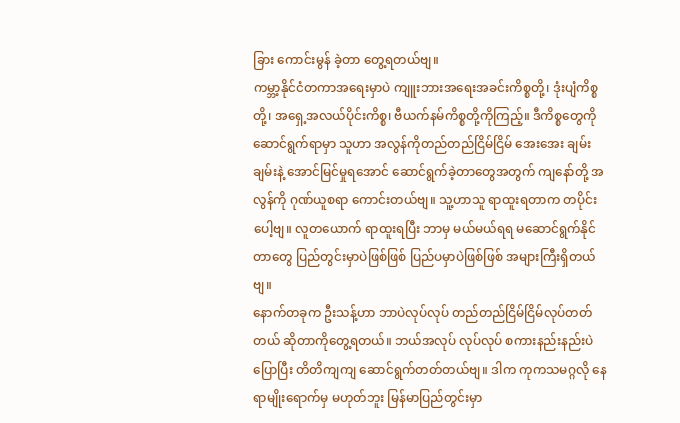ခြား ကောင်းမွန် ခဲ့တာ တွေ့ရတယ်ဗျ။
ကမ္ဘာ့နိုင်ငံတကာအရေးမှာပဲ ကျူးဘားအရေးအခင်းကိစ္စတို့၊ ဒုံးပျံကိစ္စတို့၊ အရှေ့အလယ်ပိုင်းကိစ္စ၊ ဗီယက်နမ်ကိစ္စတို့ကိုကြည့်။ ဒီကိစ္စတွေကိုဆောင်ရွက်ရာမှာ သူဟာ အလွန်ကိုတည်တည်ငြိမ်ငြိမ် အေးအေး ချမ်းချမ်းနဲ့ အောင်မြင်မှုရအောင် ဆောင်ရွက်ခဲ့တာတွေအတွက် ကျနော်တို့ အလွန်ကို ဂုဏ်ယူစရာ ကောင်းတယ်ဗျ။ သူ့ဟာသူ ရာထူးရတာက တပိုင်းပေါ့ဗျ။ လူတယောက် ရာထူးရပြီး ဘာမှ မယ်မယ်ရရ မဆောင်ရွက်နိုင်တာတွေ ပြည်တွင်းမှာပဲဖြစ်ဖြစ် ပြည်ပမှာပဲဖြစ်ဖြစ် အများကြီးရှိတယ်ဗျ။
နောက်တခုက ဦးသန့်ဟာ ဘာပဲလုပ်လုပ် တည်တည်ငြိမ်ငြိမ်လုပ်တတ်တယ် ဆိုတာကိုတွေ့ရတယ်။ ဘယ်အလုပ် လုပ်လုပ် စကားနည်းနည်းပဲပြောပြီး တိတိကျကျ ဆောင်ရွက်တတ်တယ်ဗျ။ ဒါက ကုကသမဂ္ဂလို နေရာမျိုးရောက်မှ မဟုတ်ဘူး မြန်မာပြည်တွင်းမှာ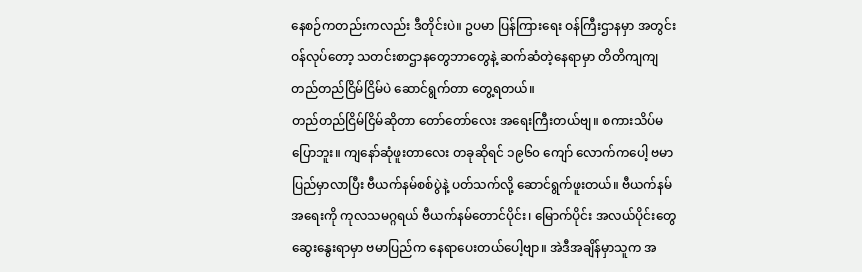နေစဉ်ကတည်းကလည်း ဒီတိုင်းပဲ။ ဥပမာ ပြန်ကြားရေး ဝန်ကြီးဌာနမှာ အတွင်းဝန်လုပ်တော့ သတင်းစာဌာနတွေဘာတွေနဲ့ ဆက်ဆံတဲ့နေရာမှာ တိတိကျကျ တည်တည်ငြိမ်ငြိမ်ပဲ ဆောင်ရွက်တာ တွေ့ရတယ်။
တည်တည်ငြိမ်ငြိမ်ဆိုတာ တော်တော်လေး အရေးကြီးတယ်ဗျ။ စကားသိပ်မပြောဘူး။ ကျနော်ဆုံဖူးတာလေး တခုဆိုရင် ၁၉၆၀ ကျော် လောက်ကပေါ့ ဗမာပြည်မှာလာပြီး ဗီယက်နမ်စစ်ပွဲနဲ့ ပတ်သက်လို့ ဆောင်ရွက်ဖူးတယ်။ ဗီယက်နမ်အရေးကို ကုလသမဂ္ဂရယ် ဗီယက်နမ်တောင်ပိုင်း၊ မြောက်ပိုင်း အလယ်ပိုင်းတွေ ဆွေးနွေးရာမှာ ဗမာပြည်က နေရာပေးတယ်ပေါ့ဗျာ။ အဲဒီအချိန်မှာသူက အ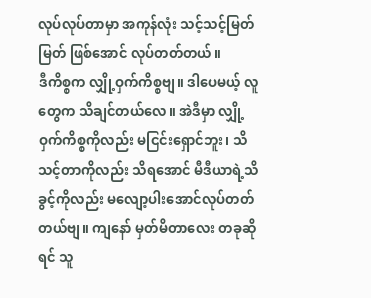လုပ်လုပ်တာမှာ အကုန်လုံး သင့်သင့်မြတ်မြတ် ဖြစ်အောင် လုပ်တတ်တယ်။
ဒီကိစ္စက လျှို့ဝှက်ကိစ္စဗျ။ ဒါပေမယ့် လူတွေက သိချင်တယ်လေ။ အဲဒီမှာ လျှို့ဝှက်ကိစ္စကိုလည်း မငြင်းရှောင်ဘူး၊ သိသင့်တာကိုလည်း သိရအောင် မီဒီယာရဲ့သိခွင့်ကိုလည်း မလျော့ပါးအောင်လုပ်တတ်တယ်ဗျ။ ကျနော် မှတ်မိတာလေး တခုဆိုရင် သူ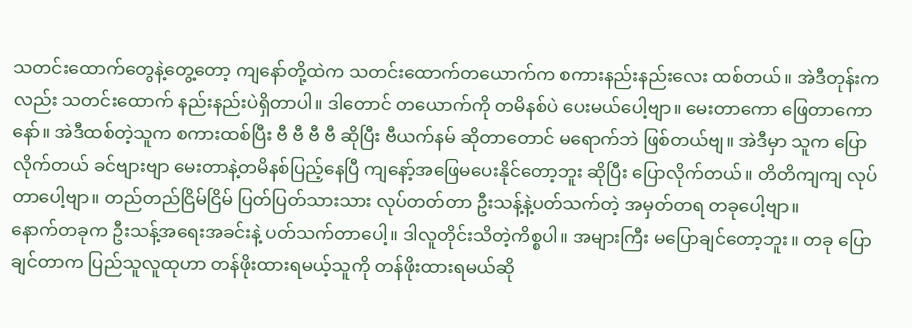သတင်းထောက်တွေနဲ့တွေ့တော့ ကျနော်တို့ထဲက သတင်းထောက်တယောက်က စကားနည်းနည်းလေး ထစ်တယ်။ အဲဒီတုန်းကလည်း သတင်းထောက် နည်းနည်းပဲရှိတာပါ။ ဒါတောင် တယောက်ကို တမိနစ်ပဲ ပေးမယ်ပေါ့ဗျာ။ မေးတာကော ဖြေတာကောနော်။ အဲဒီထစ်တဲ့သူက စကားထစ်ပြီး ဗီ ဗီ ဗီ ဗီ ဆိုပြီး ဗီယက်နမ် ဆိုတာတောင် မရောက်ဘဲ ဖြစ်တယ်ဗျ။ အဲဒီမှာ သူက ပြောလိုက်တယ် ခင်ဗျားဗျာ မေးတာနဲ့တမိနစ်ပြည့်နေပြီ ကျနော့်အဖြေမပေးနိုင်တော့ဘူး ဆိုပြီး ပြောလိုက်တယ်။ တိတိကျကျ လုပ်တာပေါ့ဗျာ။ တည်တည်ငြိမ်ငြိမ် ပြတ်ပြတ်သားသား လုပ်တတ်တာ ဦးသန့်နဲ့ပတ်သက်တဲ့ အမှတ်တရ တခုပေါ့ဗျာ။
နောက်တခုက ဦးသန့်အရေးအခင်းနဲ့ ပတ်သက်တာပေါ့။ ဒါလူတိုင်းသိတဲ့ကိစ္စပါ။ အများကြီး မပြောချင်တော့ဘူး။ တခု ပြောချင်တာက ပြည်သူလူထုဟာ တန်ဖိုးထားရမယ့်သူကို တန်ဖိုးထားရမယ်ဆို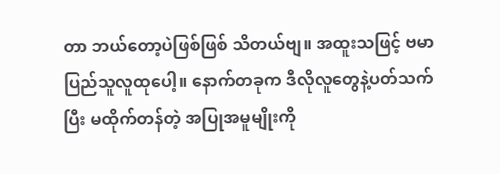တာ ဘယ်တော့ပဲဖြစ်ဖြစ် သိတယ်ဗျ။ အထူးသဖြင့် ဗမာပြည်သူလူထုပေါ့။ နောက်တခုက ဒီလိုလူတွေနဲ့ပတ်သက်ပြီး မထိုက်တန်တဲ့ အပြုအမူမျိုးကို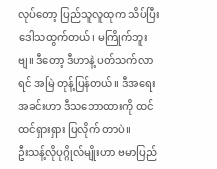လုပ်တော့ ပြည်သူလူထုက သိပ်ပြီး ဒေါသထွက်တယ်၊ မကြိုက်ဘူးဗျ။ ဒီတော့ ဒီဟာနဲ့ ပတ်သက်လာရင် အမြဲ တုန့်ပြန်တယ်။ ဒီအရေးအခင်းဟာ ဒီသဘောထားကို ထင်ထင်ရှားရှား ပြလိုက် တာပဲ။
ဦးသန့်လိုပုဂ္ဂိုလ်မျိုးဟာ ဗမာပြည်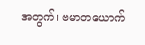အတွက်၊ ဗမာတယောက်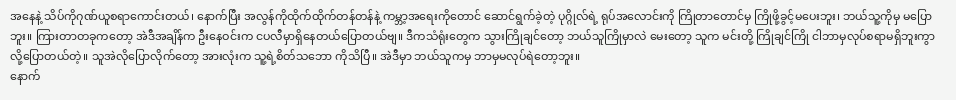အနေနဲ့ သိပ်ကိုဂုဏ်ယူစရာကောင်းတယ်၊ နောက်ပြီး အလွန်ကိုထိုက်ထိုက်တန်တန်နဲ့ ကမ္ဘာ့အရေးကိုတောင် ဆောင်ရွက်ခဲ့တဲ့ ပုဂ္ဂိုလ်ရဲ့ ရုပ်အလောင်းကို ကြိုတာတောင်မှ ကြိုဖို့ခွင့်မပေးဘူး၊ ဘယ်သူ့ကိုမှ မပြောဘူး။ ကြားတာတခုကတော့ အဲဒီအချိန်က ဦးနေဝင်းက ငပလီမှာရှိနေတယ်ပြောတယ်ဗျ။ ဒီကသံရုံးတွေက သွားကြိုချင်တော့ ဘယ်သူကြိုမှာလဲ မေးတော့ သူက မင်းတို့ ကြိုချင်ကြို ငါဘာမှလုပ်စရာမရှိဘူးကွာ လို့ပြောတယ်တဲ့။ သူအဲလိုပြောလိုက်တော့ အားလုံးက သူ့ရဲ့စိတ်သဘော ကိုသိပြီ။ အဲဒီမှာ ဘယ်သူကမှ ဘာမှမလုပ်ရဲတော့ဘူး။
နောက်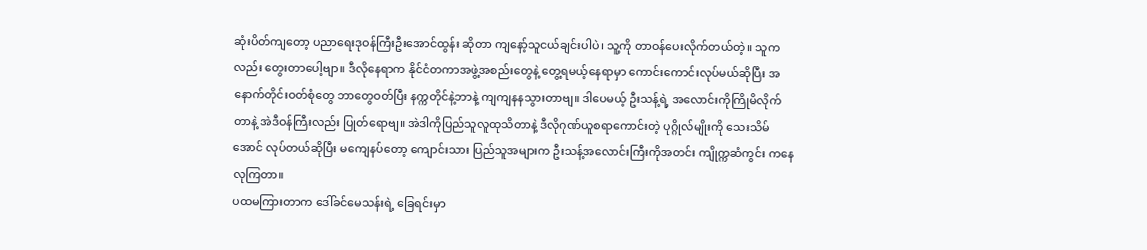ဆုံးပိတ်ကျတော့ ပညာရေးဒုဝန်ကြီးဦးအောင်ထွန်း ဆိုတာ ကျနော့်သူငယ်ချင်းပါပဲ၊ သူ့ကို တာဝန်ပေးလိုက်တယ်တဲ့။ သူကလည်း တွေးတာပေါ့ဗျာ။ ဒီလိုနေရာက နိုင်ငံတကာအဖွဲ့အစည်းတွေနဲ့ တွေ့ရမယ့်နေရာမှာ ကောင်းကောင်းလုပ်မယ်ဆိုပြီး အနောက်တိုင်းဝတ်စုံတွေ ဘာတွေဝတ်ပြီး နက္ကတိုင်နဲ့ဘာနဲ့ ကျကျနနသွားတာဗျ။ ဒါပေမယ့် ဦးသန့်ရဲ့ အလောင်းကိုကြိုမိလိုက်တာနဲ့ အဲဒီဝန်ကြီးလည်း ပြုတ်ရောဗျ။ အဲဒါကိုပြည်သူလူထုသိတာနဲ့ ဒီလိုဂုဏ်ယူစရာကောင်းတဲ့ ပုဂ္ဂိုလ်မျိုးကို သေးသိမ်အောင် လုပ်တယ်ဆိုပြီး မကျေနပ်တော့ ကျောင်းသား ပြည်သူအများက ဦးသန့်အလောင်းကြီးကိုအတင်း ကျိုက္ကဆံကွင်း ကနေလုကြတာ။
ပထမကြားတာက ဒေါ်ခင်မေသန်းရဲ့ ခြေရင်းမှာ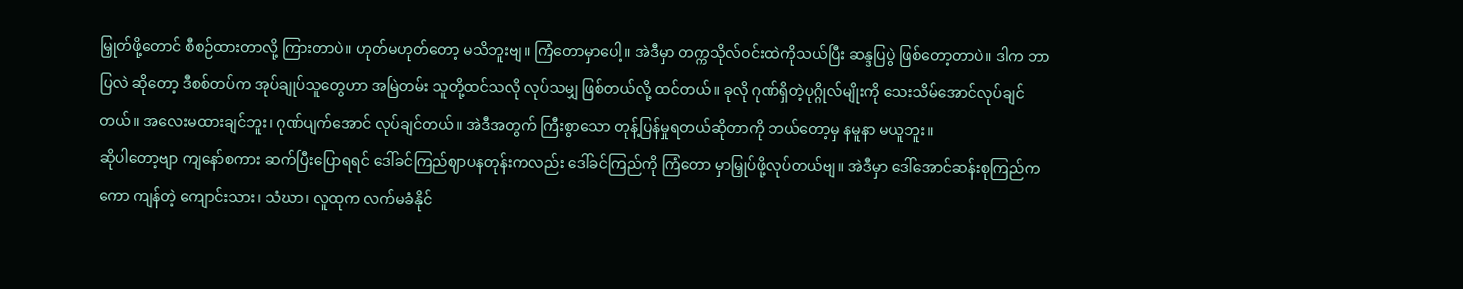မြှုတ်ဖို့တောင် စီစဉ်ထားတာလို့ ကြားတာပဲ။ ဟုတ်မဟုတ်တော့ မသိဘူးဗျ။ ကြံတောမှာပေါ့။ အဲဒီမှာ တက္ကသိုလ်ဝင်းထဲကိုသယ်ပြီး ဆန္ဒပြပွဲ ဖြစ်တော့တာပဲ။ ဒါက ဘာပြလဲ ဆိုတော့ ဒီစစ်တပ်က အုပ်ချုပ်သူတွေဟာ အမြဲတမ်း သူတို့ထင်သလို လုပ်သမျှ ဖြစ်တယ်လို့ ထင်တယ်။ ခုလို ဂုဏ်ရှိတဲ့ပုဂ္ဂိုလ်မျိုးကို သေးသိမ်အောင်လုပ်ချင်တယ်။ အလေးမထားချင်ဘူး၊ ဂုဏ်ပျက်အောင် လုပ်ချင်တယ်။ အဲဒီအတွက် ကြီးစွာသော တုန့်ပြန်မှုရတယ်ဆိုတာကို ဘယ်တော့မှ နမူနာ မယူဘူး။
ဆိုပါတော့ဗျာ ကျနော်စကား ဆက်ပြီးပြောရရင် ဒေါ်ခင်ကြည်ဈာပနတုန်းကလည်း ဒေါ်ခင်ကြည်ကို ကြံတော မှာမြှုပ်ဖို့လုပ်တယ်ဗျ။ အဲဒီမှာ ဒေါ်အောင်ဆန်းစုကြည်ကကော ကျန်တဲ့ ကျောင်းသား၊ သံဃာ၊ လူထုက လက်မခံနိုင်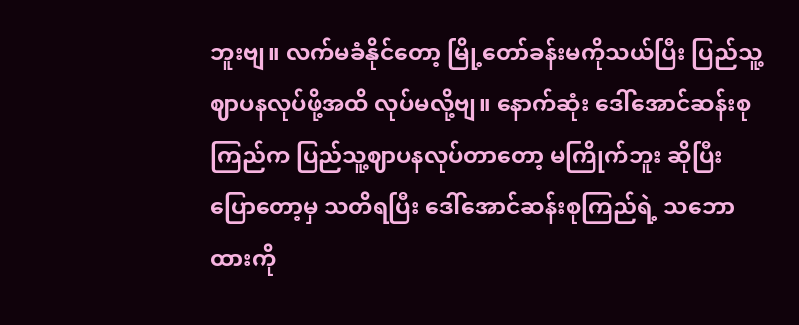ဘူးဗျ။ လက်မခံနိုင်တော့ မြို့တော်ခန်းမကိုသယ်ပြီး ပြည်သူ့ဈာပနလုပ်ဖို့အထိ လုပ်မလို့ဗျ။ နောက်ဆုံး ဒေါ်အောင်ဆန်းစုကြည်က ပြည်သူ့ဈာပနလုပ်တာတော့ မကြိုက်ဘူး ဆိုပြီး ပြောတော့မှ သတိရပြီး ဒေါ်အောင်ဆန်းစုကြည်ရဲ့ သဘောထားကို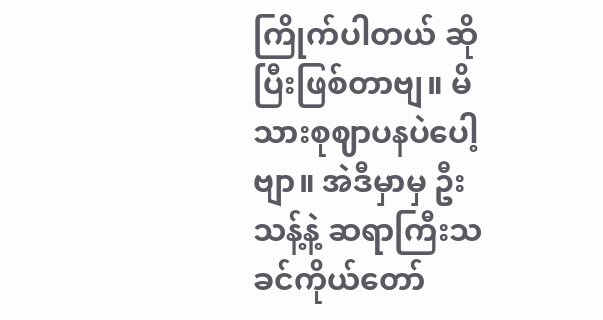ကြိုက်ပါတယ် ဆိုပြီးဖြစ်တာဗျ။ မိသားစုဈာပနပဲပေါ့ဗျာ။ အဲဒီမှာမှ ဦးသန့်နဲ့ ဆရာကြီးသခင်ကိုယ်တော်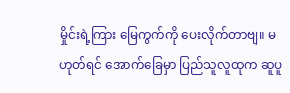မှိုင်းရဲ့ကြား မြေကွက်ကို ပေးလိုက်တာဗျ။ မဟုတ်ရင် အောက်ခြေမှာ ပြည်သူလူထုက ဆူပူ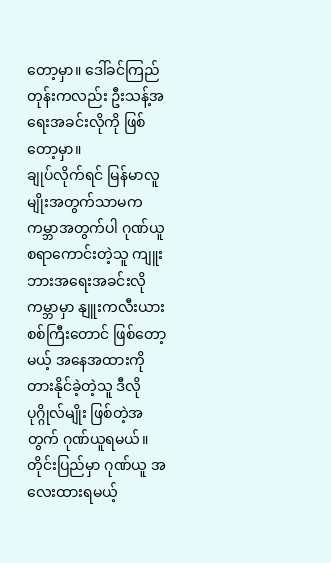တော့မှာ။ ဒေါ်ခင်ကြည်တုန်းကလည်း ဦးသန့်အရေးအခင်းလိုကို ဖြစ်တော့မှာ။
ချုပ်လိုက်ရင် မြန်မာလူမျိုးအတွက်သာမက ကမ္ဘာအတွက်ပါ ဂုဏ်ယူစရာကောင်းတဲ့သူ ကျူးဘားအရေးအခင်းလို ကမ္ဘာမှာ နျူးကလီးယားစစ်ကြီးတောင် ဖြစ်တော့မယ့် အနေအထားကို တားနိုင်ခဲ့တဲ့သူ ဒီလိုပုဂ္ဂိုလ်မျိုး ဖြစ်တဲ့အတွက် ဂုဏ်ယူရမယ်။ တိုင်းပြည်မှာ ဂုဏ်ယူ အလေးထားရမယ့်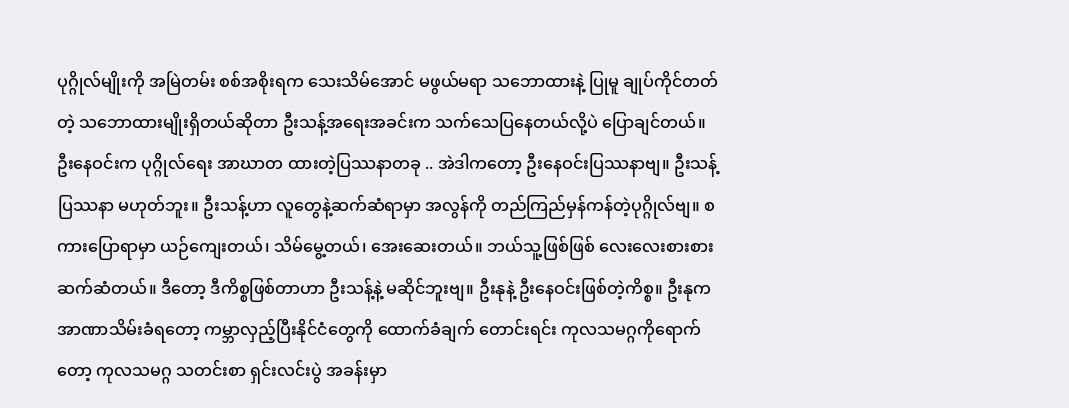ပုဂ္ဂိုလ်မျိုးကို အမြဲတမ်း စစ်အစိုးရက သေးသိမ်အောင် မဖွယ်မရာ သဘောထားနဲ့ ပြုမူ ချုပ်ကိုင်တတ်တဲ့ သဘောထားမျိုးရှိတယ်ဆိုတာ ဦးသန့်အရေးအခင်းက သက်သေပြနေတယ်လို့ပဲ ပြောချင်တယ်။
ဦးနေဝင်းက ပုဂ္ဂိုလ်ရေး အာဃာတ ထားတဲ့ပြဿနာတခု .. အဲဒါကတော့ ဦးနေဝင်းပြဿနာဗျ။ ဦးသန့်ပြဿနာ မဟုတ်ဘူး။ ဦးသန့်ဟာ လူတွေနဲ့ဆက်ဆံရာမှာ အလွန်ကို တည်ကြည်မှန်ကန်တဲ့ပုဂ္ဂိုလ်ဗျ။ စကားပြောရာမှာ ယဉ်ကျေးတယ်၊ သိမ်မွေ့တယ်၊ အေးဆေးတယ်။ ဘယ်သူ့ဖြစ်ဖြစ် လေးလေးစားစား ဆက်ဆံတယ်။ ဒီတော့ ဒီကိစ္စဖြစ်တာဟာ ဦးသန့်နဲ့ မဆိုင်ဘူးဗျ။ ဦးနုနဲ့ ဦးနေဝင်းဖြစ်တဲ့ကိစ္စ။ ဦးနုက အာဏာသိမ်းခံရတော့ ကမ္ဘာလှည့်ပြီးနိုင်ငံတွေကို ထောက်ခံချက် တောင်းရင်း ကုလသမဂ္ဂကိုရောက်တော့ ကုလသမဂ္ဂ သတင်းစာ ရှင်းလင်းပွဲ အခန်းမှာ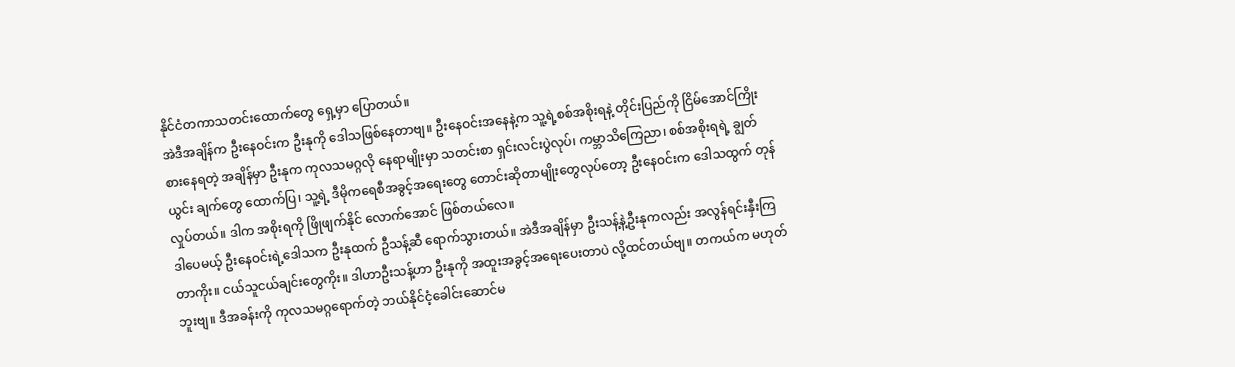နိုင်ငံတကာသတင်းထောက်တွေ ရှေ့မှာ ပြောတယ်။
အဲဒီအချိန်က ဦးနေဝင်းက ဦးနုကို ဒေါသဖြစ်နေတာဗျ။ ဦးနေဝင်းအနေနဲ့က သူ့ရဲ့စစ်အစိုးရနဲ့ တိုင်းပြည်ကို ငြိမ်အောင်ကြိုးစားနေရတဲ့ အချိန်မှာ ဦးနုက ကုလသမဂ္ဂလို နေရာမျိုးမှာ သတင်းစာ ရှင်းလင်းပွဲလုပ်၊ ကမ္ဘာသိကြေညာ၊ စစ်အစိုးရရဲ့ ချွတ်ယွင်း ချက်တွေ ထောက်ပြ၊ သူ့ရဲ့ ဒီမိုကရေစီအခွင့်အရေးတွေ တောင်းဆိုတာမျိုးတွေလုပ်တော့ ဦးနေဝင်းက ဒေါသထွက် တုန်လှုပ်တယ်။ ဒါက အစိုးရကို ဖြိုဖျက်နိုင် လောက်အောင် ဖြစ်တယ်လေ။
ဒါပေမယ့် ဦးနေဝင်းရဲ့ဒေါသက ဦးနုထက် ဦသန့်ဆီ ရောက်သွားတယ်။ အဲဒီအချိန်မှာ ဦးသန့်နဲ့ဦးနုကလည်း အလွန်ရင်းနှီးကြတာကိုး။ ငယ်သူငယ်ချင်းတွေကိုး။ ဒါဟာဦးသန့်ဟာ ဦးနုကို အထူးအခွင့်အရေးပေးတာပဲ လို့ထင်တယ်ဗျ။ တကယ်က မဟုတ်ဘူးဗျ။ ဒီအခန်းကို ကုလသမဂ္ဂရောက်တဲ့ ဘယ်နိုင်ငံ့ခေါင်းဆောင်မ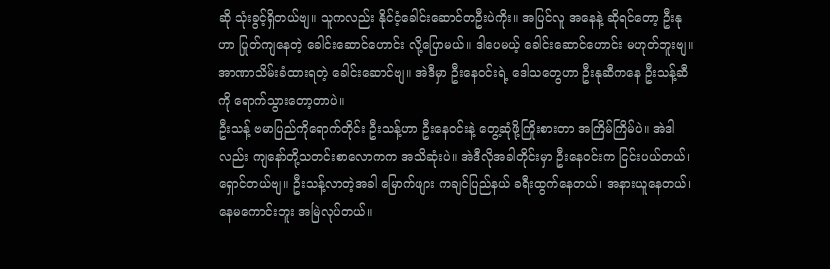ဆို သုံးခွင့်ရှိတယ်ဗျ။ သူကလည်း နိုင်ငံ့ခေါင်းဆောင်တဦးပဲကိုး။ အပြင်လူ အနေနဲ့ ဆိုရင်တော့ ဦးနုဟာ ပြုတ်ကျနေတဲ့ ခေါင်းဆောင်ဟောင်း လို့ပြောမယ်။ ဒါပေမယ့် ခေါင်းဆောင်ဟောင်း မဟုတ်ဘူးဗျ။ အာဏာသိမ်းခံထားရတဲ့ ခေါင်းဆောင်ဗျ။ အဲဒီမှာ ဦးနေဝင်းရဲ့ ဒေါသတွေဟာ ဦးနုဆီကနေ ဦးသန့်ဆီကို ရောက်သွားတော့တာပဲ။
ဦးသန့် ဗမာပြည်ကိုရောက်တိုင်း ဦးသန့်ဟာ ဦးနေဝင်းနဲ့ တွေ့ဆုံဖို့ကြိုးစားတာ အကြိမ်ကြိမ်ပဲ။ အဲဒါလည်း ကျနော်တို့သတင်းစာလောကက အသိဆုံးပဲ။ အဲဒီလိုအခါတိုင်းမှာ ဦးနေဝင်းက ငြင်းပယ်တယ်၊ ရှောင်တယ်ဗျ။ ဦးသန့်လာတဲ့အခါ မြောက်ဖျား ကချင်ပြည်နယ် ခရီးထွက်နေတယ်၊ အနားယူနေတယ်၊ နေမကောင်းဘူး အမြဲလုပ်တယ်။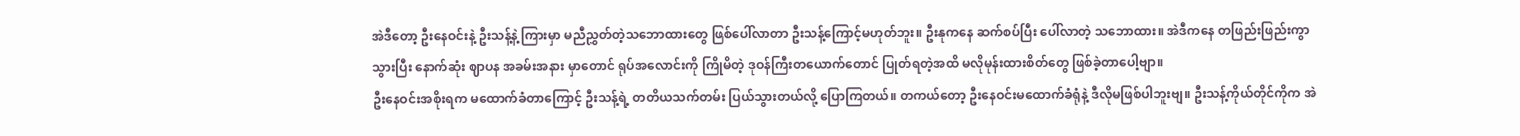အဲဒီတော့ ဦးနေဝင်းနဲ့ ဦးသန့်နဲ့ ကြားမှာ မညီညွှတ်တဲ့သဘောထားတွေ ဖြစ်ပေါ်လာတာ ဦးသန့်ကြောင့်မဟုတ်ဘူး။ ဦးနုကနေ ဆက်စပ်ပြီး ပေါ်လာတဲ့ သဘောထား။ အဲဒီကနေ တဖြည်းဖြည်းကွာသွားပြီး နောက်ဆုံး ဈာပန အခမ်းအနား မှာတောင် ရုပ်အလောင်းကို ကြိုမိတဲ့ ဒုဝန်ကြီးတယောက်တောင် ပြုတ်ရတဲ့အထိ မလိုမုန်းထားစိတ်တွေ ဖြစ်ခဲ့တာပေါ့ဗျာ။
ဦးနေဝင်းအစိုးရက မထောက်ခံတာကြောင့် ဦးသန့်ရဲ့ တတိယသက်တမ်း ပြယ်သွားတယ်လို့ ပြောကြတယ်။ တကယ်တော့ ဦးနေဝင်းမထောက်ခံရုံနဲ့ ဒီလိုမဖြစ်ပါဘူးဗျ။ ဦးသန့်ကိုယ်တိုင်ကိုက အဲ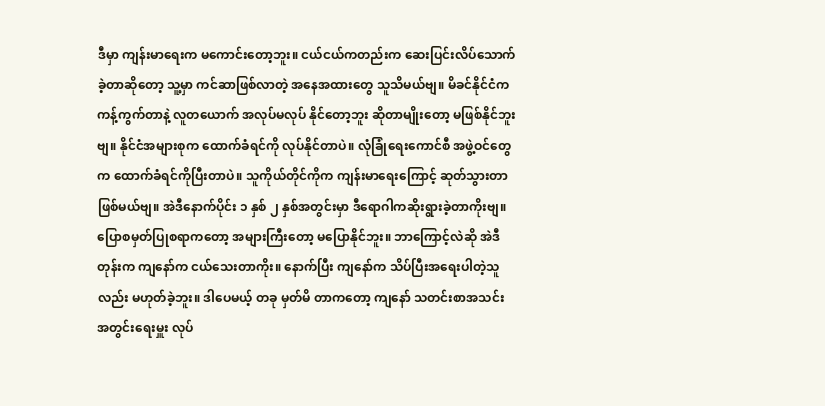ဒီမှာ ကျန်းမာရေးက မကောင်းတော့ဘူး။ ငယ်ငယ်ကတည်းက ဆေးပြင်းလိပ်သောက်ခဲ့တာဆိုတော့ သူ့မှာ ကင်ဆာဖြစ်လာတဲ့ အနေအထားတွေ သူသိမယ်ဗျ။ မိခင်နိုင်ငံကကန့်ကွက်တာနဲ့ လူတယောက် အလုပ်မလုပ် နိုင်တော့ဘူး ဆိုတာမျိုးတော့ မဖြစ်နိုင်ဘူးဗျ။ နိုင်ငံအများစုက ထောက်ခံရင်ကို လုပ်နိုင်တာပဲ။ လုံခြုံရေးကောင်စီ အဖွဲ့ဝင်တွေက ထောက်ခံရင်ကိုပြီးတာပဲ။ သူကိုယ်တိုင်ကိုက ကျန်းမာရေးကြောင့် ဆုတ်သွားတာဖြစ်မယ်ဗျ။ အဲဒီနောက်ပိုင်း ၁ နှစ် ၂ နှစ်အတွင်းမှာ ဒီရောဂါကဆိုးရွားခဲ့တာကိုးဗျ။
ပြောစမှတ်ပြုစရာကတော့ အများကြီးတော့ မပြောနိုင်ဘူး။ ဘာကြောင့်လဲဆို အဲဒီတုန်းက ကျနော်က ငယ်သေးတာကိုး။ နောက်ပြီး ကျနော်က သိပ်ပြီးအရေးပါတဲ့သူလည်း မဟုတ်ခဲ့ဘူး။ ဒါပေမယ့် တခု မှတ်မိ တာကတော့ ကျနော် သတင်းစာအသင်း အတွင်းရေးမှူး လုပ်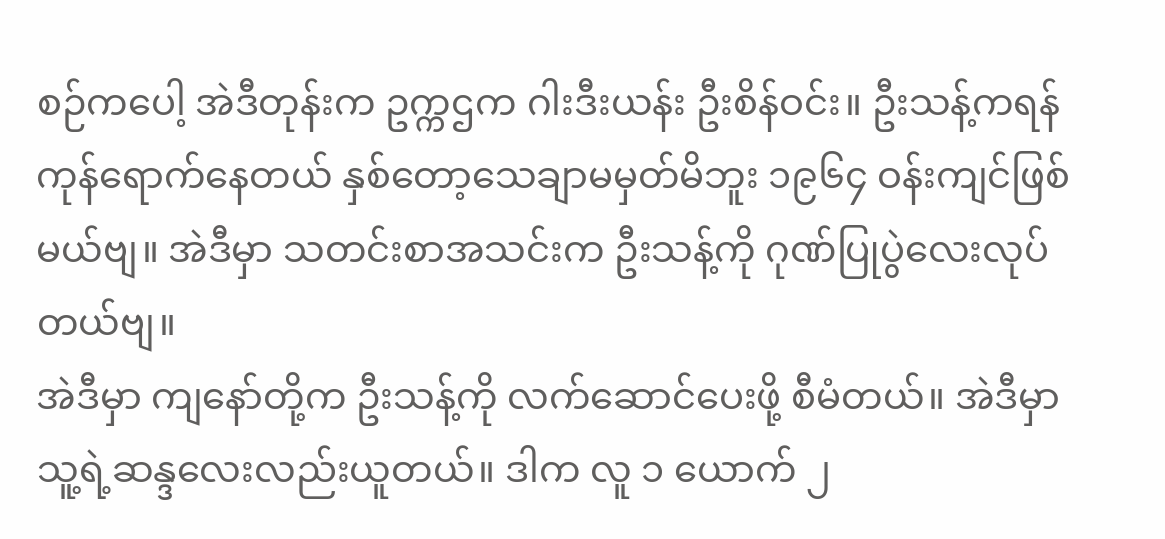စဉ်ကပေါ့ အဲဒီတုန်းက ဥက္ကဌက ဂါးဒီးယန်း ဦးစိန်ဝင်း။ ဦးသန့်ကရန်ကုန်ရောက်နေတယ် နှစ်တော့သေချာမမှတ်မိဘူး ၁၉၆၄ ဝန်းကျင်ဖြစ်မယ်ဗျ။ အဲဒီမှာ သတင်းစာအသင်းက ဦးသန့်ကို ဂုဏ်ပြုပွဲလေးလုပ်တယ်ဗျ။
အဲဒီမှာ ကျနော်တို့က ဦးသန့်ကို လက်ဆောင်ပေးဖို့ စီမံတယ်။ အဲဒီမှာ သူ့ရဲ့ဆန္ဒလေးလည်းယူတယ်။ ဒါက လူ ၁ ယောက် ၂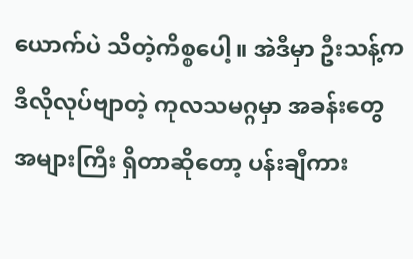ယောက်ပဲ သိတဲ့ကိစ္စပေါ့။ အဲဒီမှာ ဦးသန့်က ဒီလိုလုပ်ဗျာတဲ့ ကုလသမဂ္ဂမှာ အခန်းတွေ အများကြီး ရှိတာဆိုတော့ ပန်းချီကား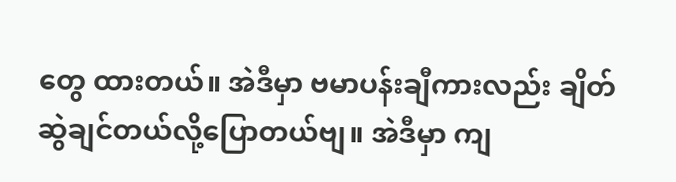တွေ ထားတယ်။ အဲဒီမှာ ဗမာပန်းချီကားလည်း ချိတ်ဆွဲချင်တယ်လို့ပြောတယ်ဗျ။ အဲဒီမှာ ကျ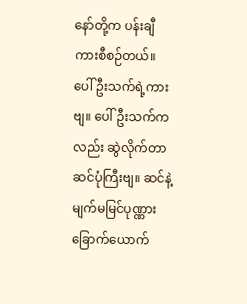နော်တို့က ပန်းချီကားစီစဉ်တယ်။ ပေါ်ဦးသက်ရဲ့ကားဗျ။ ပေါ်ဦးသက်ကလည်း ဆွဲလိုက်တာ ဆင်ပုံကြီးဗျ။ ဆင်နဲ့ မျက်မမြင်ပုဏ္ဏား ခြောက်ယောက်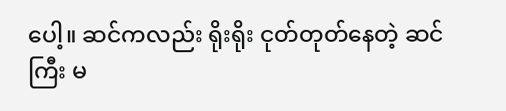ပေါ့။ ဆင်ကလည်း ရိုးရိုး ငုတ်တုတ်နေတဲ့ ဆင်ကြီး မ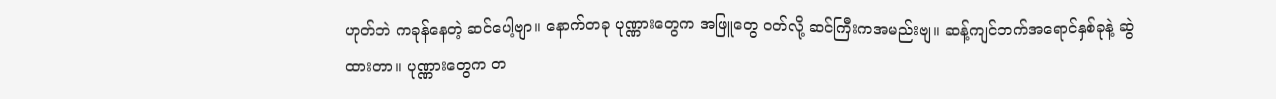ဟုတ်ဘဲ ကခုန်နေတဲ့ ဆင်ပေါ့ဗျာ။ နောက်တခု ပုဏ္ဏားတွေက အဖြူတွေ ဝတ်လို့ ဆင်ကြီးကအမည်းဗျ။ ဆန့်ကျင်ဘက်အရောင်နှစ်ခုနဲ့ ဆွဲထားတာ။ ပုဏ္ဏားတွေက တ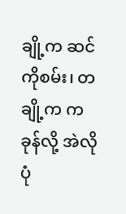ချို့က ဆင်ကိုစမ်း၊ တချို့က ကခုန်လို့ အဲလိုပုံ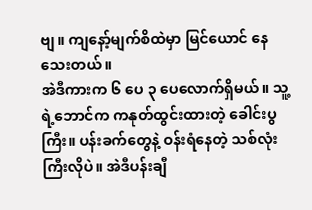ဗျ။ ကျနော့်မျက်စိထဲမှာ မြင်ယောင် နေသေးတယ်။
အဲဒီကားက ၆ ပေ ၃ ပေလောက်ရှိမယ်။ သူ့ရဲ့ဘောင်က ကနုတ်ထွင်းထားတဲ့ ခေါင်းပွကြီး။ ပန်းခက်တွေနဲ့ ဝန်းရံနေတဲ့ သစ်လုံးကြီးလိုပဲ။ အဲဒီပန်းချီ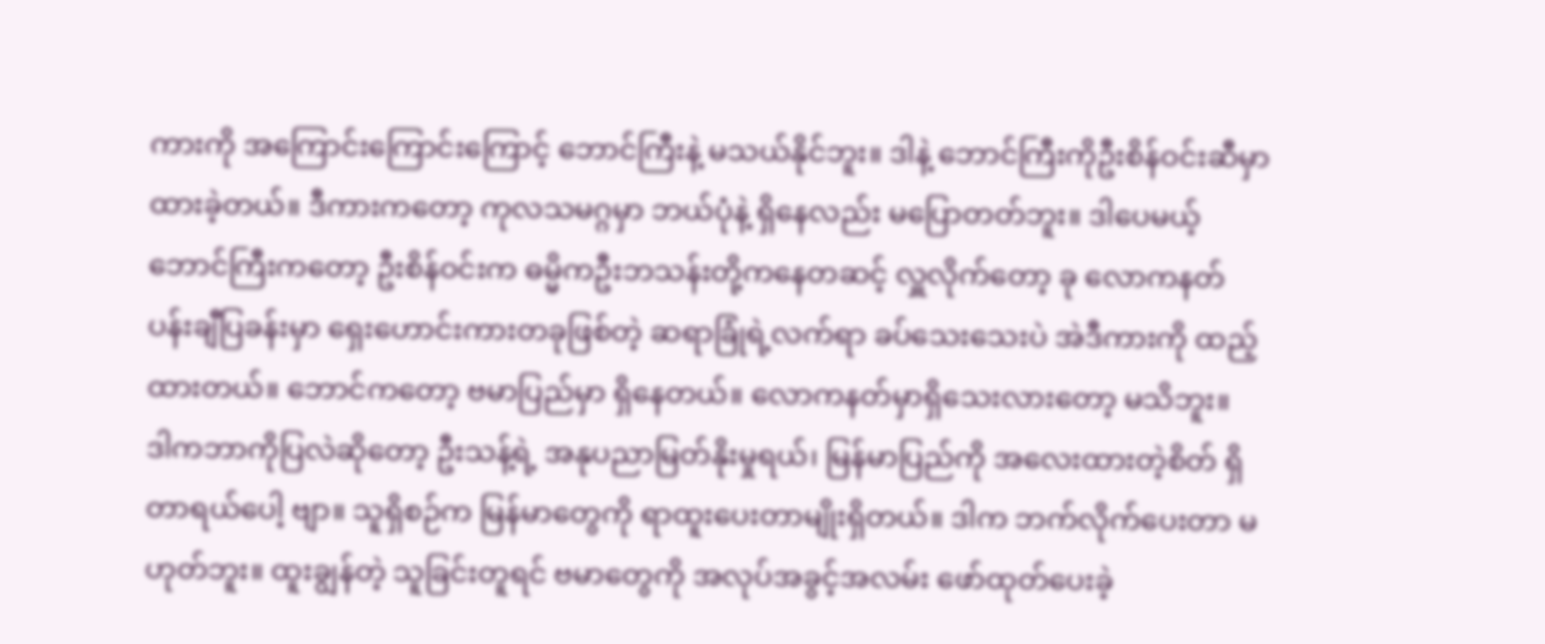ကားကို အကြောင်းကြောင်းကြောင့် ဘောင်ကြီးနဲ့ မသယ်နိုင်ဘူး။ ဒါနဲ့ ဘောင်ကြီးကိုဦးစိန်ဝင်းဆီမှာ ထားခဲ့တယ်။ ဒီကားကတော့ ကုလသမဂ္ဂမှာ ဘယ်ပုံနဲ့ ရှိနေလည်း မပြောတတ်ဘူး။ ဒါပေမယ့် ဘောင်ကြီးကတော့ ဦးစိန်ဝင်းက ဓမ္မိကဦးဘသန်းတို့ကနေတဆင့် လှူလိုက်တော့ ခု လောကနတ် ပန်းချီပြခန်းမှာ ရှေးဟောင်းကားတခုဖြစ်တဲ့ ဆရာခြုံရဲ့လက်ရာ ခပ်သေးသေးပဲ အဲဒီကားကို ထည့်ထားတယ်။ ဘောင်ကတော့ ဗမာပြည်မှာ ရှိနေတယ်။ လောကနတ်မှာရှိသေးလားတော့ မသိဘူး။
ဒါကဘာကိုပြလဲဆိုတော့ ဦးသန့်ရဲ့ အနုပညာမြတ်နိုးမှုရယ်၊ မြန်မာပြည်ကို အလေးထားတဲ့စိတ် ရှိတာရယ်ပေါ့ ဗျာ။ သူရှိစဉ်က မြန်မာတွေကို ရာထူးပေးတာမျိုးရှိတယ်။ ဒါက ဘက်လိုက်ပေးတာ မဟုတ်ဘူး။ ထူးချွန်တဲ့ သူခြင်းတူရင် ဗမာတွေကို အလုပ်အခွင့်အလမ်း ဖော်ထုတ်ပေးခဲ့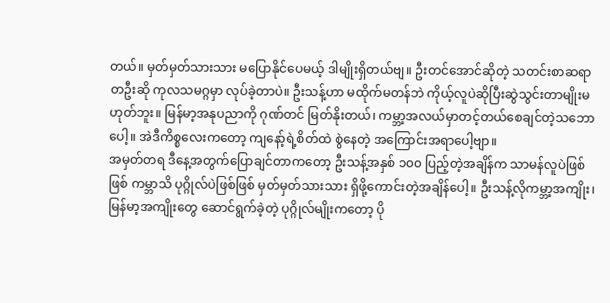တယ်။ မှတ်မှတ်သားသား မပြောနိုင်ပေမယ့် ဒါမျိုးရှိတယ်ဗျ။ ဦးတင်အောင်ဆိုတဲ့ သတင်းစာဆရာတဦးဆို ကုလသမဂ္ဂမှာ လုပ်ခဲ့တာပဲ။ ဦးသန့်ဟာ မထိုက်မတန်ဘဲ ကိုယ့်လူပဲဆိုပြီးဆွဲသွင်းတာမျိုးမဟုတ်ဘူး။ မြန်မာ့အနုပညာကို ဂုဏ်တင် မြတ်နိုးတယ်၊ ကမ္ဘာ့အလယ်မှာတင့်တယ်စေချင်တဲ့သဘောပေါ့။ အဲဒီကိစ္စလေးကတော့ ကျနော့်ရဲ့စိတ်ထဲ စွဲနေတဲ့ အကြောင်းအရာပေါ့ဗျာ။
အမှတ်တရ ဒီနေ့အတွက်ပြောချင်တာကတော့ ဦးသန့်အနှစ် ၁၀၀ ပြည့်တဲ့အချိန်က သာမန်လူပဲဖြစ်ဖြစ် ကမ္ဘာသိ ပုဂ္ဂိုလ်ပဲဖြစ်ဖြစ် မှတ်မှတ်သားသား ရှိဖို့ကောင်းတဲ့အချိန်ပေါ့။ ဦးသန့်လိုကမ္ဘာ့အကျိုး၊ မြန်မာ့အကျိုးတွေ ဆောင်ရွက်ခဲ့တဲ့ ပုဂ္ဂိုလ်မျိုးကတော့ ပို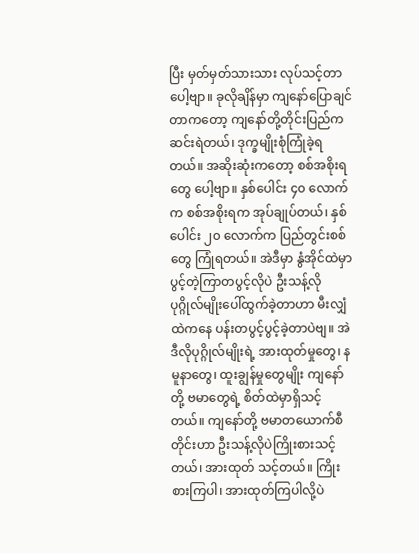ပြီး မှတ်မှတ်သားသား လုပ်သင့်တာပေါ့ဗျာ။ ခုလိုချိန်မှာ ကျနော်ပြောချင် တာကတော့ ကျနော်တို့တိုင်းပြည်က ဆင်းရဲတယ်၊ ဒုက္ခမျိုးစုံကြုံခဲ့ရတယ်။ အဆိုးဆုံးကတော့ စစ်အစိုးရတွေ ပေါ့ဗျာ။ နှစ်ပေါင်း ၄၀ လောက်က စစ်အစိုးရက အုပ်ချုပ်တယ်၊ နှစ်ပေါင်း ၂၀ လောက်က ပြည်တွင်းစစ်တွေ ကြုံရတယ်။ အဲဒီမှာ နွံအိုင်ထဲမှာ ပွင့်တဲ့ကြာတပွင့်လိုပဲ ဦးသန့်လိုပုဂ္ဂိုလ်မျိုးပေါ်ထွက်ခဲ့တာဟာ မီးလျှံထဲကနေ ပန်းတပွင့်ပွင့်ခဲ့တာပဲဗျ။ အဲဒီလိုပုဂ္ဂိုလ်မျိုးရဲ့ အားထုတ်မှုတွေ၊ နမူနာတွေ၊ ထူးချွန်မှုတွေမျိုး ကျနော်တို့ ဗမာတွေရဲ့ စိတ်ထဲမှာရှိသင့်တယ်။ ကျနော်တို့ ဗမာတယောက်စီတိုင်းဟာ ဦးသန့်လိုပဲကြိုးစားသင့်တယ်၊ အားထုတ် သင့်တယ်။ ကြိုးစားကြပါ၊ အားထုတ်ကြပါလို့ပဲ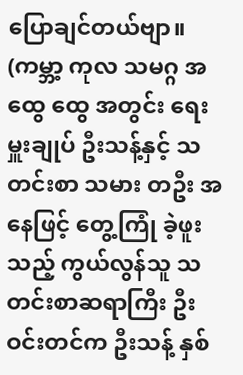ပြောချင်တယ်ဗျာ။
(ကမ္ဘာ့ ကုလ သမဂ္ဂ အထွေ ထွေ အတွင်း ရေးမှူးချုပ် ဦးသန့်နှင့် သတင်းစာ သမား တဦး အနေဖြင့် တွေ့ကြုံ ခဲ့ဖူးသည့် ကွယ်လွန်သူ သတင်းစာဆရာကြီး ဦးဝင်းတင်က ဦးသန့် နှစ်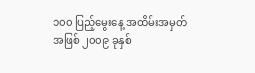၁၀၀ ပြည့်မွေးနေ့ အထိမ်းအမှတ်အဖြစ် ၂၀၀၉ ခုနှစ်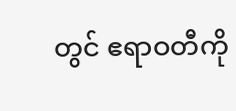တွင် ဧရာဝတီကို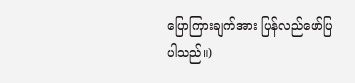ပြောကြားချက်အား ပြန်လည်ဖော်ပြပါသည်။)